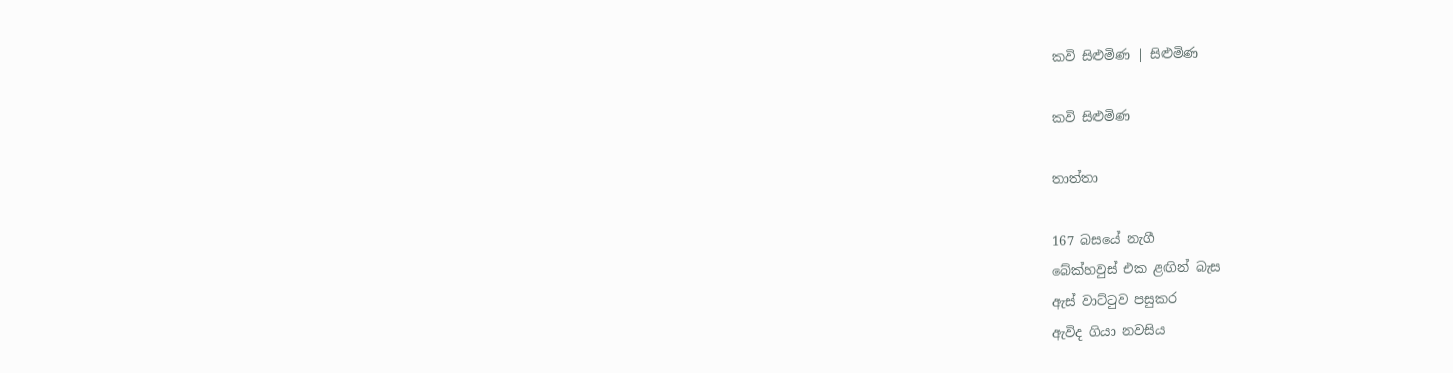කවි සිළුමිණ | සිළුමිණ

කවි සිළුමිණ

තාත්තා

167 බසයේ නැගී
බේක්හවුස් එක ළඟින් බැස
ඇස් වාට්ටුව පසුකර
ඇවිද ගියා නවසිය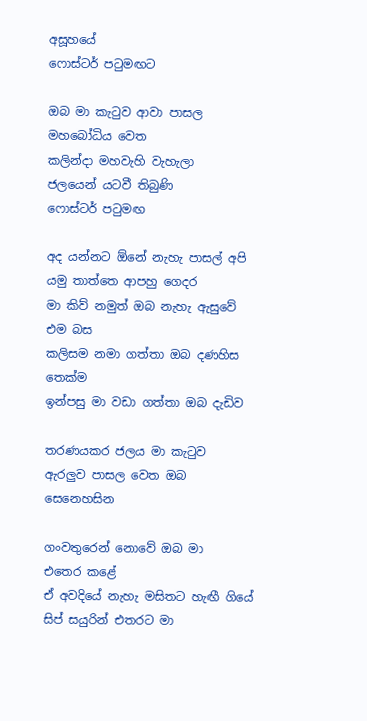අසූහයේ
ෆොස්ටර් පටුමඟට

ඔබ මා කැටුව ආවා පාසල
මහබෝධිය වෙත
කලින්දා මහවැහි වැහැලා
ජලයෙන් යටවී තිබුණි
ෆොස්ටර් පටුමඟ‍

අද යන්නට ඕනේ නැහැ පාසල් අපි
යමු තාත්තෙ ආපහු ගෙදර
මා කිව් නමුත් ඔබ නැහැ ඇසුවේ
එම බස
කලිසම නමා ගත්තා ඔබ දණහිස
තෙක්ම
ඉන්පසු මා වඩා ගත්තා ඔබ දැඩිව

තරණයකර ජලය මා කැටුව
ඇරලුව පාසල වෙත ඔබ
සෙනෙහසින

ගංවතුරෙන් නොවේ ඔබ මා
එතෙර කළේ
ඒ අවදියේ නැහැ මසිතට හැඟී ගියේ
සිප් සයුරින් එතරට මා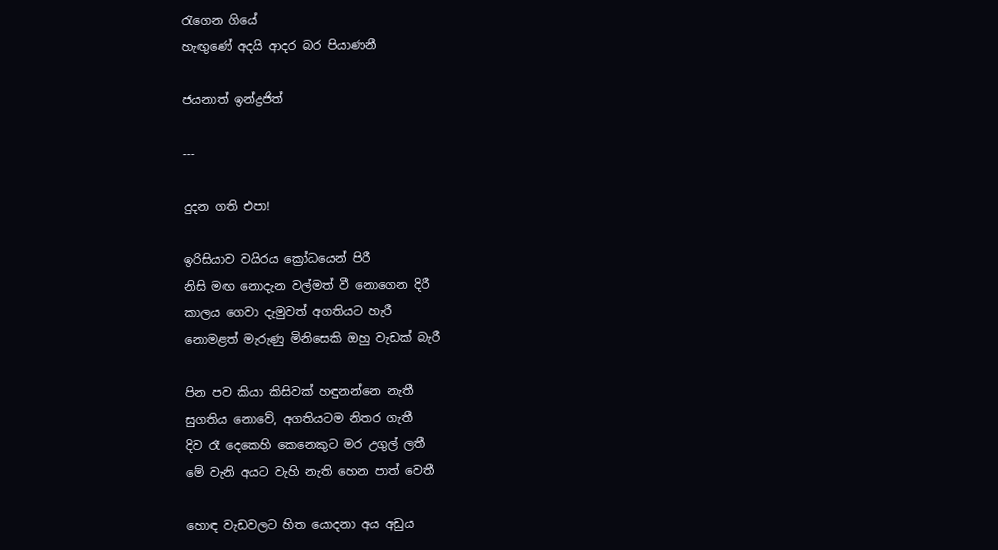රැගෙන ගියේ
හැඟුණේ අදයි ආදර බර පියාණනී

ජයනාත් ඉන්ද්‍රජිත්

---

දුදන ගති එපා!

ඉරිසියාව වයිරය ක්‍රෝධයෙන් පිරී
නිසි මඟ නොදැන වල්මත් වී නොගෙන දිරී
කාලය ගෙවා දැමුවත් අගතියට හැරී
නොමළත් මැරුණු මිනිසෙකි ඔහු වැඩක් බැරී

පින පව කියා කිසිවක් හඳුනන්නෙ නැතී
සුගතිය නොවේ, අගතියටම නිතර ගැතී
දිව රෑ දෙකෙහි කෙනෙකුට මර උගුල් ලතී
මේ වැනි අයට වැහි නැති හෙන පාත් වෙතී

හොඳ වැඩවලට හිත යොදනා අය අඩුය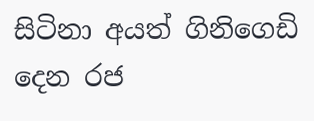සිටිනා අයත් ගිනිගෙඩි දෙන රජ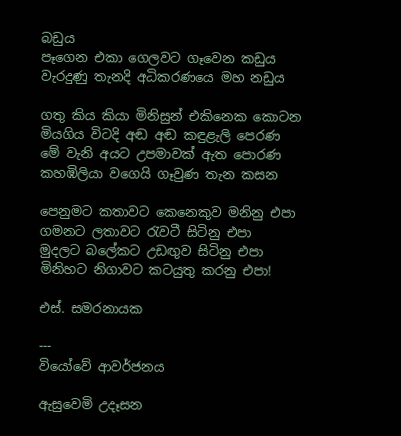බඩුය
පෑගෙන එකා ගෙලවට ගෑවෙන කඩුය
වැරදුණු තැනදි අධිකරණයෙ මහ නඩුය

ගතු කිය කියා මිනිසුන් එකිනෙක කොටන
මියගිය විටදි අඬ අඬ කඳුළැලි පෙරණ
මේ වැනි අයට උපමාවක් ඇත පොරණ
කහඹිලියා වගෙයි ගෑවුණ තැන කසන

පෙනුමට කතාවට කෙනෙකුව මනිනු එපා
ගමනට ලතාවට රැවටී සිටිනු එපා
මුදලට බලේකට උඩඟුව සිටිනු එපා
මිනිහට නිගාවට කටයුතු කරනු එපා!

එස්. සමරනායක

---
වියෝවේ ආවර්ජනය

ඇසුවෙමි උදෑසන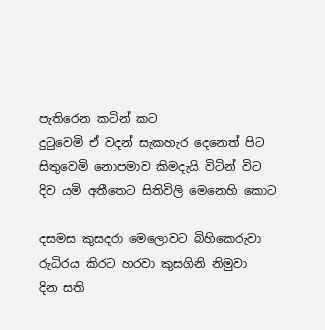පැතිරෙන කටින් කට
දුටුවෙමි ඒ වදන් සැකහැර දෙනෙත් පිට
සිතුවෙමි නොපමාව කිමදැයි විටින් විට
දිව යමි අතීතෙට සිතිවිලි මෙනෙහි කොට

දසමස කුසදරා මෙලොවට බිහිකෙරුවා
රුධිරය කිරට හරවා කුසගිනි නිමුවා
දින සති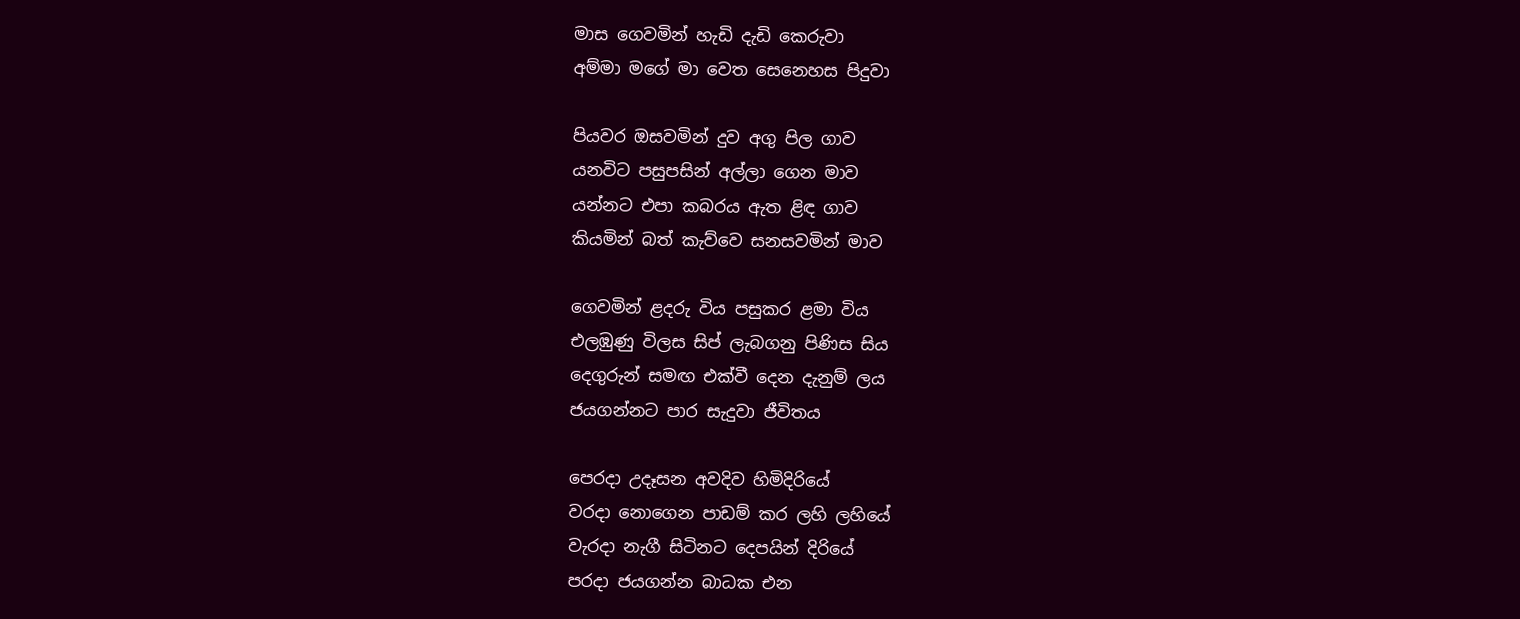මාස ගෙවමින් හැඩි දැඩි කෙරුවා
අම්මා මගේ මා වෙත සෙනෙහස පිදුවා

පියවර ඔසවමින් දුව අගු පිල ගාව
යනවිට පසුපසින් අල්ලා ගෙන මාව
යන්නට එපා කබරය ඇත ළිඳ ගාව
කියමින් බත් කැව්වෙ සනසවමින් මාව

ගෙවමින් ළදරු විය පසුකර ළමා විය
එලඹුණු විලස සිප් ලැබගනු පිණිස සිය
දෙගුරුන් සමඟ එක්වී දෙන දැනුම් ලය
ජයගන්නට පාර සැදුවා ජීවිතය

පෙරදා උදෑසන අවදිව හිමිදිරියේ
වරදා නොගෙන පාඩම් කර ලහි ලහියේ
වැරදා නැගී සිටිනට දෙපයින් දිරියේ
පරදා ජයගන්න බාධක එන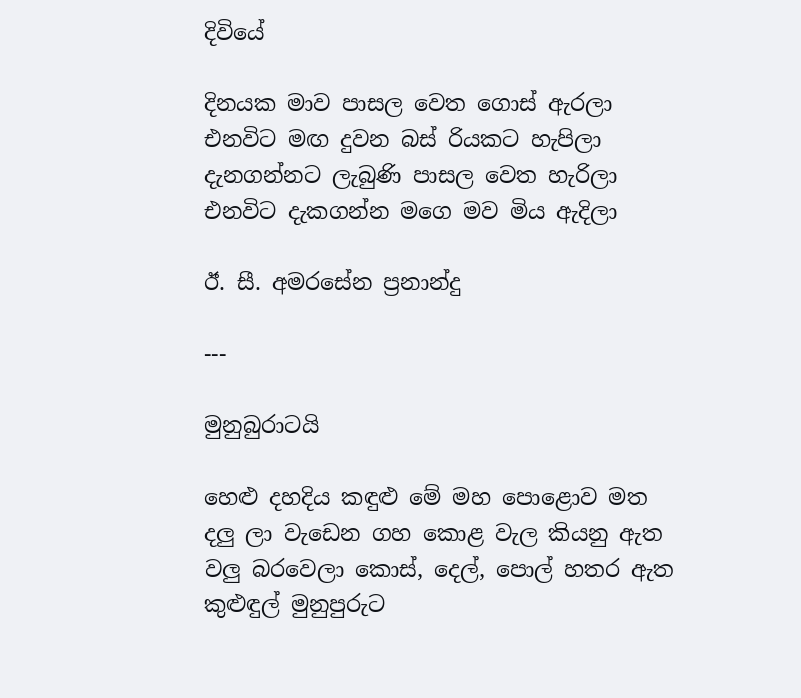දිවියේ

දිනයක මාව පාසල වෙත ගොස් ඇරලා
එනවිට මඟ දුවන බස් රියකට හැපිලා
දැනගන්නට ලැබුණි පාසල වෙත හැරිලා
එනවිට දැකගන්න මගෙ මව මිය ඇදිලා

ඊ. සී. අමරසේන ප්‍රනාන්දු

---

මුනුබුරාටයි

හෙළු දහදිය කඳුළු මේ මහ පොළොව මත
දලු ලා වැඩෙන ගහ කොළ වැල කියනු ඇත
වලු බරවෙලා කොස්, දෙල්, පොල් හතර ඇත
කුළුඳුල් මුනුපුරුට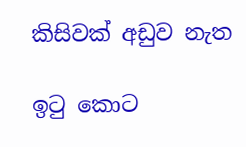කිසිවක් අඩුව නැත‍

ඉටු කොට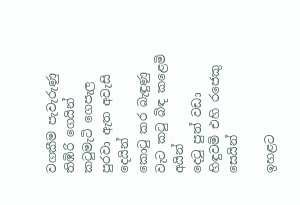වගකීම පැවැරුණු තිඹිරි ගෙයින්
කටුමැටි ගෙපැල පුරවා ඇත අවැසි දෙයින්
කොටු කර බැඳුණු වැට කටු බිඳ කළෙමි අයින්
දෙටු පුත් වඩා හිඳුවමි එහි රජෙකු සෙයින්

ඉහළට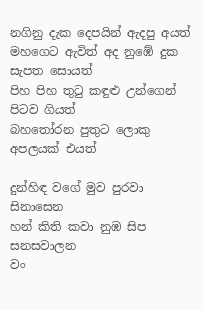නගිනු දැක දෙපයින් ඇදපු අයත්
මහගෙට ඇවිත් අද නුඹේ දුක සැපත සොයත්
පිහ පිහ තුටු කඳුළු උන්ගෙන් පිටව ගියත්
බහතෝරන පුතුට ලොකු අපලයක් එයත්

දුන්හිඳ වගේ මුව පුරවා සිනාසෙන‍
හන් කිති කවා නුඹ සිප සනසවාලන
වං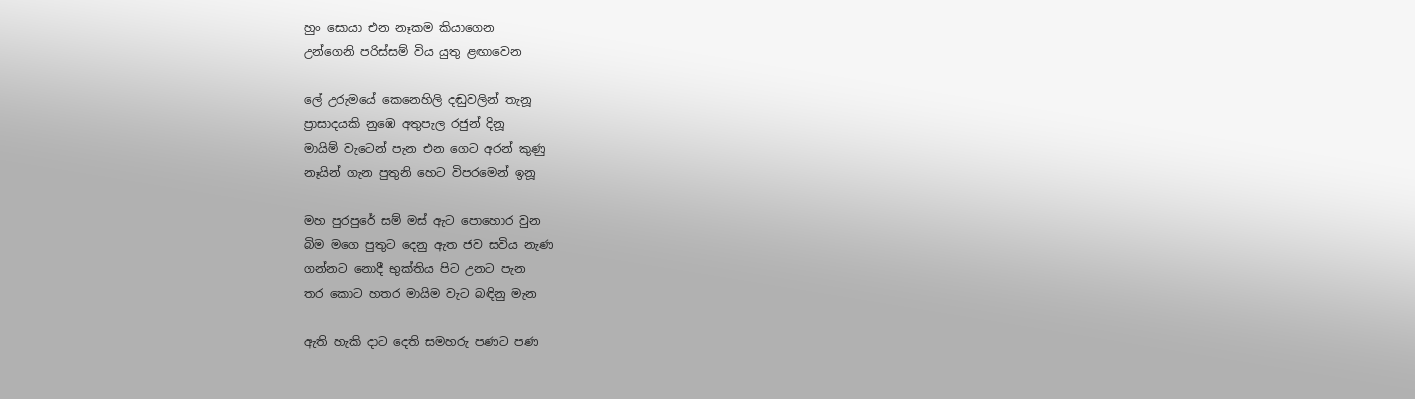හුං සොයා එන නෑකම කියාගෙන
උන්ගෙනි පරිස්සම් විය යුතු ළඟාවෙන

ලේ උරුමයේ කෙනෙහිලි දඬුවලින් තැනූ
ප්‍රාසාදයකි නුඹෙ අතුපැල රජුන් දිනූ
මායිම් වැටෙන් පැන එන ගෙට අරන් කුණු
නෑයින් ගැන පුතුනි හෙට විපරමෙන් ඉනූ

මහ පුරපුරේ සම් මස් ඇට පොහොර වුන
බිම මගෙ පුතුට දෙනු ඇත ජව සවිය නැණ
ගන්නට නොදී භුක්තිය පිට උනට පැන
තර කොට හතර මායිම වැට බඳිනු මැන

ඇති හැකි දාට දෙති සමහරු පණට පණ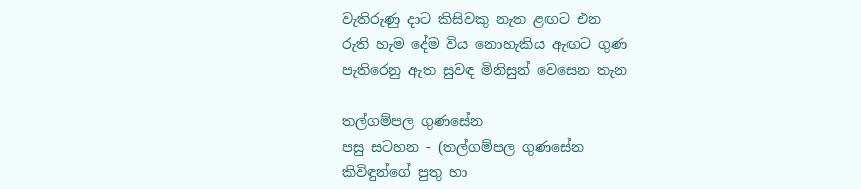වැතිරුණු දාට කිසිවකු නැත ළඟට එන
රුති හැම දේම විය නොහැකිය ඇඟට ගුණ
පැතිරෙනු ඇත සුවඳ මිනිසුන් වෙසෙන තැන

තල්ගම්පල ගුණසේන
පසු සටහන - (තල්ගම්පල ගුණසේන
කිවිඳුන්ගේ පුතු හා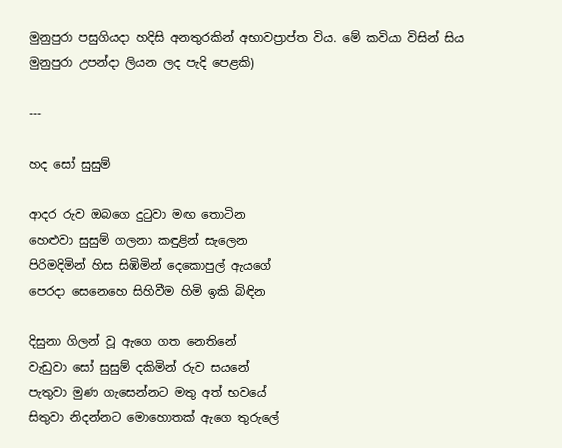මුනුපුරා පසුගියදා හදිසි අනතුරකින් අභාවප්‍රාප්ත විය. මේ කවියා විසින් සිය මුනුපුරා උපන්දා ලියන ලද පැදි පෙළකි)

---

හද සෝ සුසුම්

ආදර රුව ඔබගෙ දුටුවා මඟ තොටින
හෙළුවා සුසුම් ගලනා කඳුළින් සැලෙන
පිරිමදිමින් හිස සිඹිමින් දෙකොපුල් ඇයගේ
පෙරදා සෙනෙහෙ සිහිවීම හිමි ඉකි බිඳින

දිසුනා ගිලන් වූ ඇගෙ ගත නෙතිනේ
වැඩුවා සෝ සුසුම් දකිමින් රුව සයනේ
පැතුවා මුණ ගැසෙන්නට මතු අත් භවයේ
සිතුවා නිදන්නට මොහොතක් ඇගෙ තුරුලේ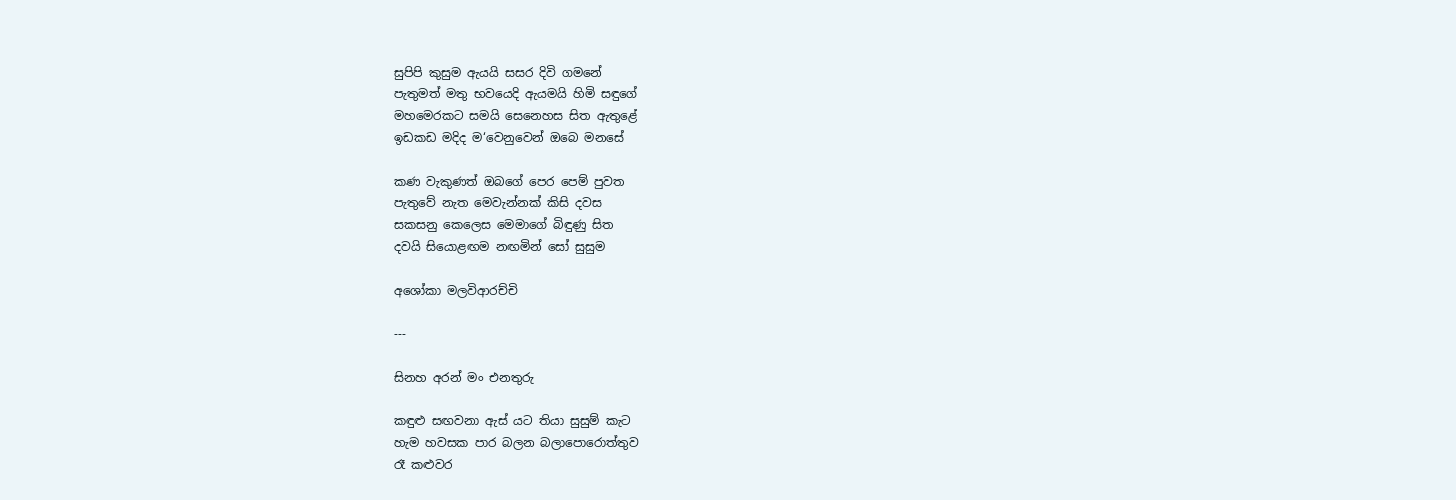සුපිපි කුසුම ඇයයි සසර දිවි ගමනේ
පැතුමත් මතු භවයෙදි ඇයමයි හිමි සඳුගේ
මහමෙරකට සමයි සෙනෙහස සිත ඇතුළේ
ඉඩකඩ මදිද ම‘වෙනුවෙන් ඔබෙ මනසේ

කණ වැකුණත් ඔබගේ පෙර පෙම් පුවත
පැතුවේ නැත මෙවැන්නක් කිසි දවස
සකසනු කෙලෙස මෙමාගේ බිඳුණු සිත
දවයි සියොළඟම නඟමින් සෝ සුසුම

අශෝකා මලවිආරච්චි

---

සිනහ අරන් මං එනතුරු

කඳුළු සඟවනා ඇස් යට තියා සුසුම් කැට
හැම හවසක පාර බලන බලාපොරොත්තුව
රෑ කළුවර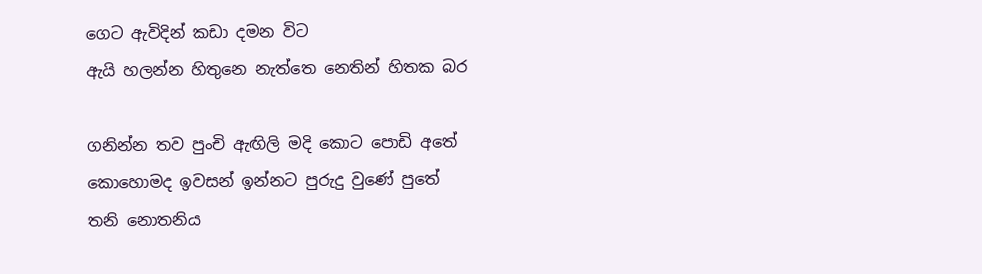ගෙට ඇවිදින් කඩා දමන විට
ඇයි හලන්න හිතුනෙ නැත්තෙ නෙතින් හිතක බර

ගනින්න තව පුංචි ඇඟිලි මදි කොට පොඩි අතේ
කොහොමද ඉවසන් ඉන්නට පුරුදු වුණේ පුතේ
තනි නොතනිය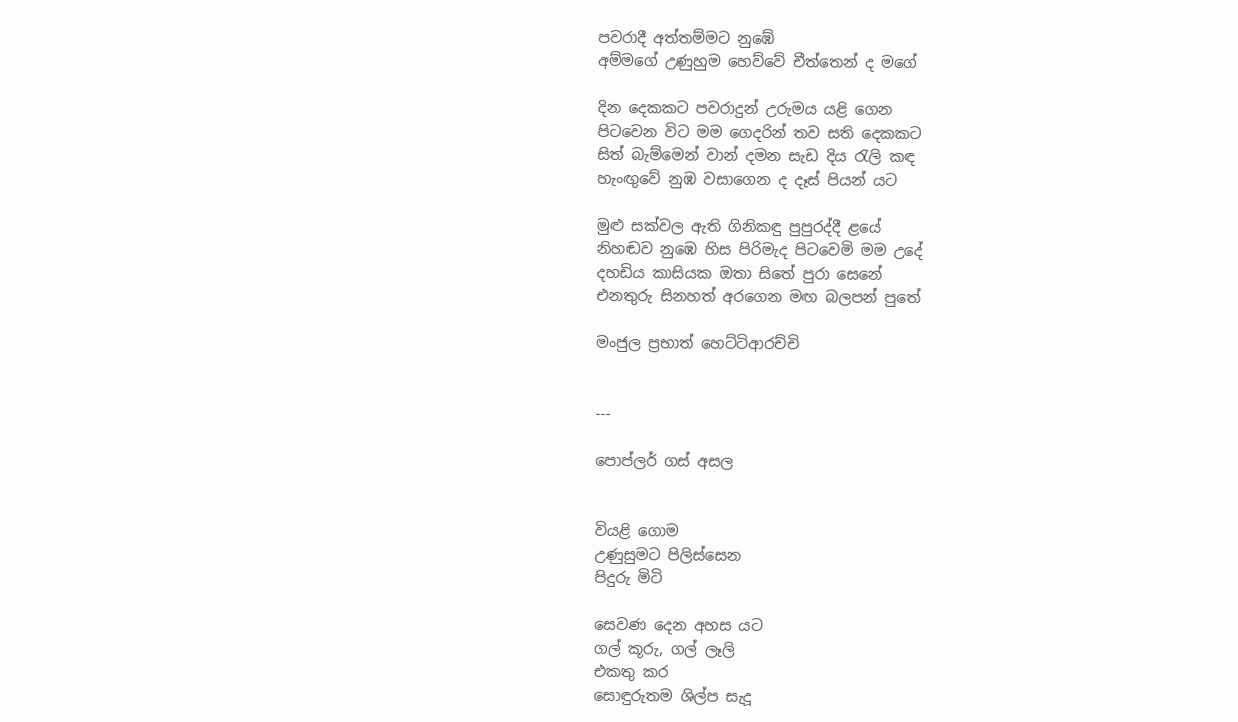පවරාදී අත්තම්මට නුඹේ
අම්මගේ උණුහුම හෙව්වේ චීත්තෙන් ද මගේ

දින දෙකකට පවරාදුන් උරුමය යළි ගෙන
පිටවෙන විට මම ගෙදරින් තව සති දෙකකට
සිත් බැම්මෙන් වාන් දමන සැඩ දිය රැලි කඳ
හැංඟුවේ නුඹ වසාගෙන ද දෑස් පියන් යට

මුළු සක්වල ඇති ගිනිකඳු පුපුරද්දී ළයේ
නිහඬව නුඹෙ හිස පිරිමැද පිටවෙමි මම උදේ
දහඩිය කාසියක ඔතා සිතේ පුරා සෙනේ
එනතුරු සිනහත් අරගෙන මඟ බලපන් පුතේ

මංජුල ප්‍රභාත් හෙට්ටිආරච්චි


---

පොප්ලර් ගස් අසල


වියළි ගොම
උණුසුමට පිලිස්සෙන
පිදුරු මිටි

සෙවණ දෙන අහස යට
ගල් කූරු, ගල් ලෑලි
එකතු කර
සොඳුරුතම ශිල්ප සැදූ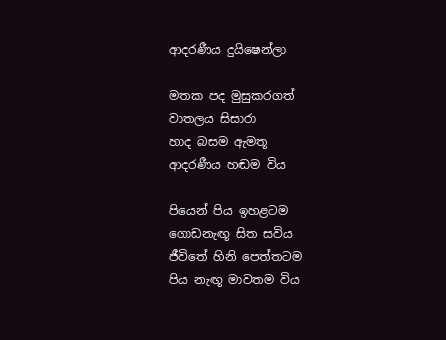ආදරණීය දුයිෂෙන්ලා

මතක පද මුසුකරගත්
වාතලය සිසාරා
හාද බසම ඇමතූ
ආදරණීය හඬම විය

පියෙන් පිය ඉහළටම
ගොඩනැඟූ සිත සවිය
ජීවිතේ හිනි පෙත්තටම
පිය නැඟූ මාවතම විය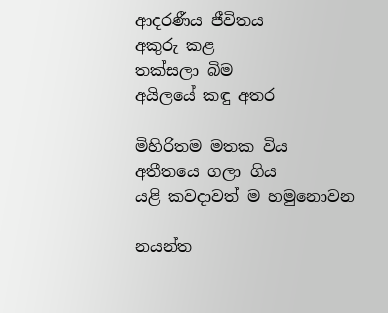ආදරණීය ජීවිතය
අකුරු කළ
තක්සලා බිම
අයිලයේ කඳු අතර

මිහිරිතම මතක විය
අතීතයෙ ගලා ගිය
යළි කවදාවත් ම හමුනොවන

නයන්ත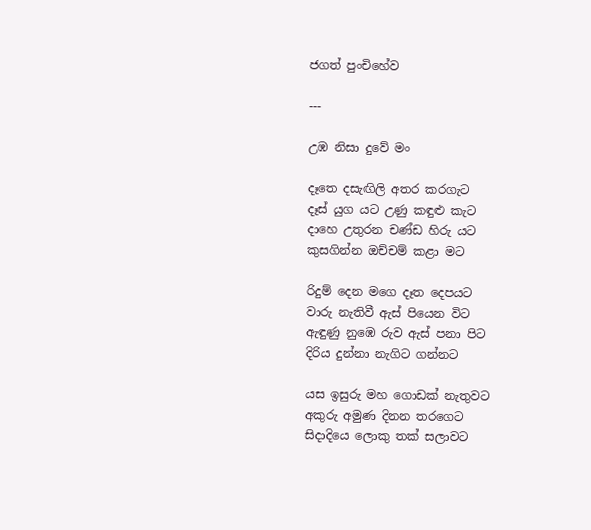ජගත් පුංචිහේව

---

උඹ නිසා දුවේ මං

දෑතෙ දසැඟිලි අතර කරගැට
දෑස් යුග යට උණු කඳුළු කැට
දාහෙ උතුරන චණ්ඩ හිරු යට
කුසගින්න ඔච්චම් කළා මට

රිදුම් දෙන මගෙ දෑත දෙපයට
වාරු නැතිවී ඇස් පියෙන විට
ඇඳුණු නුඹෙ රුව ඇස් පනා පිට
දිරිය දුන්නා නැගිට ගන්නට

යස ඉසුරු මහ ගොඩක් නැතුවට
අකුරු අමුණ දිනන තරගෙට
සිදාදියෙ ලොකු තක් සලාවට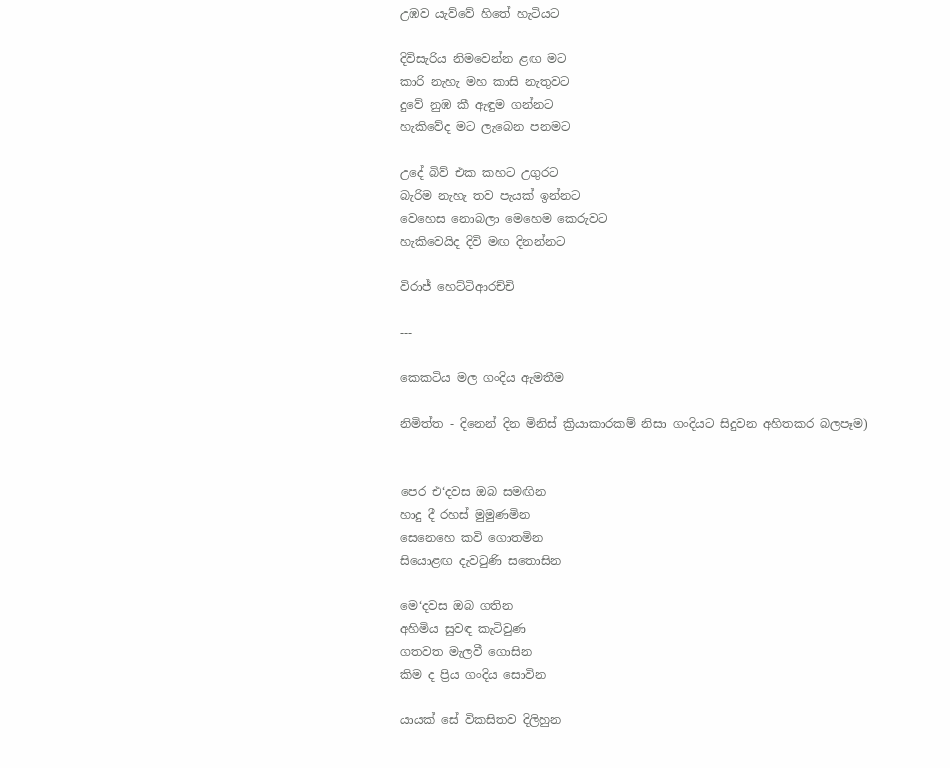උඹව යැව්වේ හිතේ හැටියට

දිවිසැරිය නිමවෙන්න ළඟ මට
කාරි නැහැ මහ කාසි නැතුවට
දුවේ නුඹ කී ඇඳුම ගන්නට
හැකිවේද මට ලැබෙන පනමට

උදේ බිව් එක කහට උගුරට
බැරිම නැහැ තව පැයක් ඉන්නට
වෙහෙස නොබලා මෙහෙම කෙරුවට
හැකිවෙයිද දිවි මඟ දිනන්නට

විරාජ් හෙට්ටිආරච්චි

---

කෙකටිය මල ගංදිය ඇමතීම

නිමිත්ත - දිනෙන් දින මිනිස් ක්‍රියාකාරකම් නිසා ගංදියට සිදුවන අහිතකර බලපෑම)


පෙර එ‘දවස ඔබ සමඟින
හාදු දී රහස් මුමුණමින
සෙනෙහෙ කවි ගොතමින
සියොළඟ දැවටුණි සතොසින

මෙ‘දවස ඔබ ගතින
අහිමිය සුවඳ කැටිවුණ
ගතවත මැලවී ගොසින
කිම ද ප්‍රිය ගංදිය සොවින

යායක් සේ විකසිතව දිලිහුන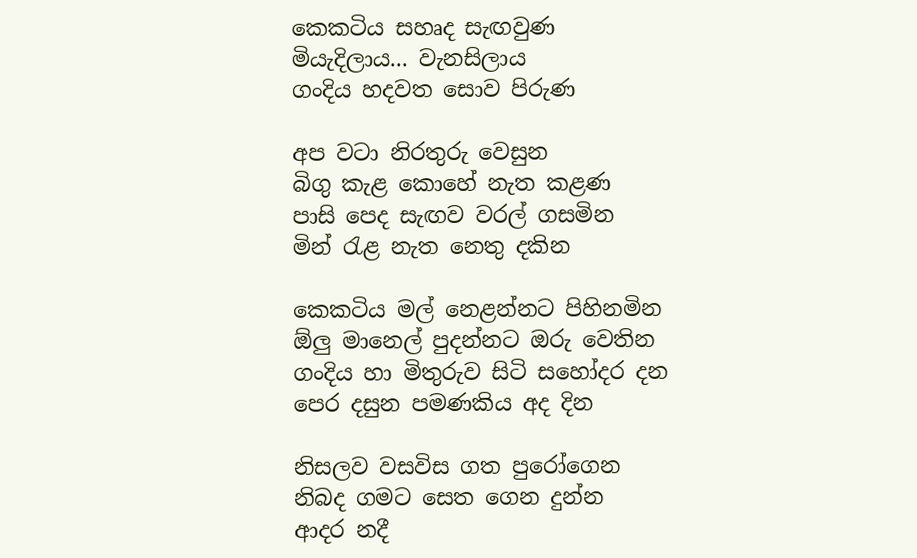කෙකටිය සහෘද සැඟවුණ
මියැදිලාය... වැනසිලාය
ගංදිය හදවත සොව පිරුණ

අප වටා නිරතුරු වෙසුන
බිගු කැළ කොහේ නැත කළණ
පාසි පෙද සැඟව වරල් ගසමින
මින් රැළ නැත නෙතු දකින

කෙකටිය මල් නෙළන්නට පිහිනමින
ඕලු මානෙල් පුදන්නට ඔරු වෙතින
ගංදිය හා මිතුරුව සිටි සහෝදර දන
පෙර දසුන පමණකිය අද දින

නිසලව වසවිස ගත පුරෝගෙන
නිබද ගමට සෙත ගෙන දුන්න
ආදර නදී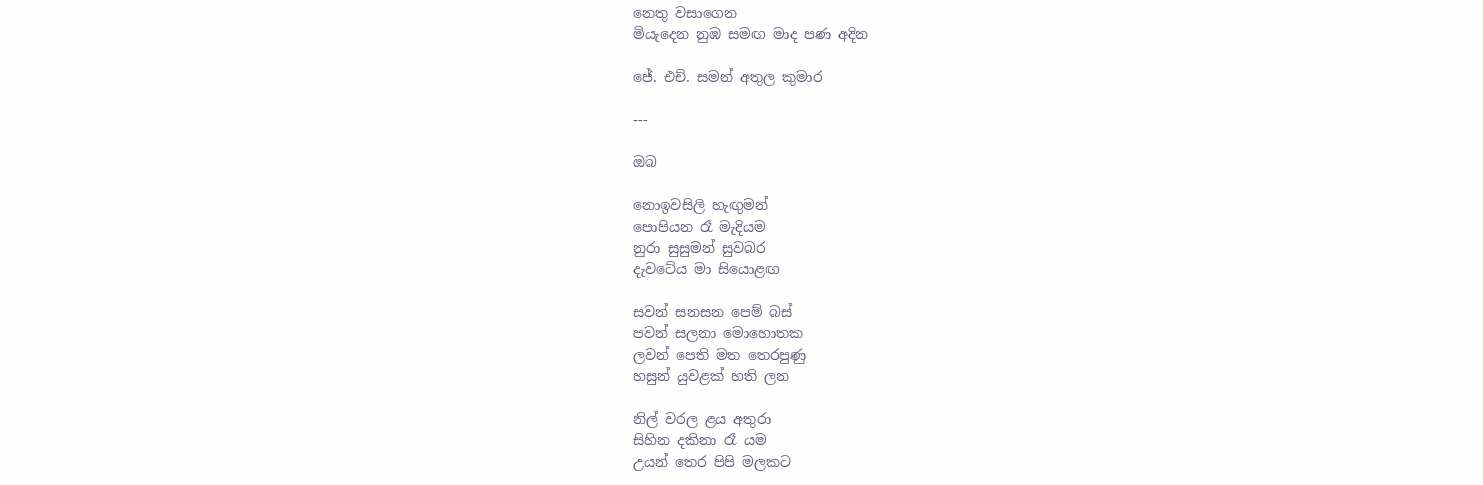නෙතු වසාගෙන
මියැදෙන නුඹ සමඟ මාද පණ අදින

ජේ. එච්. සමන් අතුල කුමාර

---

ඔබ

නොඉවසිලි හැඟුමන්
පොපියන රෑ මැදියම
නුරා සුසුමන් සුවබර
දැවටේය මා සියොළඟ

සවන් සනසන පෙම් බස්
පවන් සලනා මොහොතක
ලවන් පෙති මත තෙරපුණු
හසුන් යුවළක් හති ලන

නිල් වරල ළය අතුරා
සිහින දකිනා රෑ යම
උයන් තෙර පිපි මලකට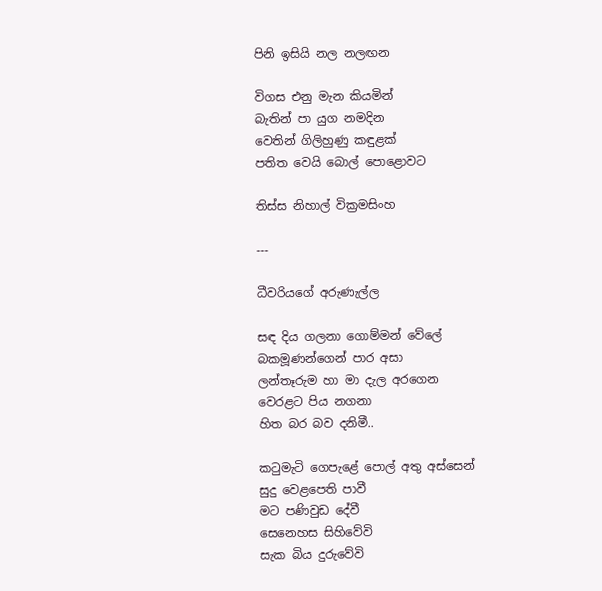පිනි ඉසියි නල නලඟන

විගස එනු මැන කියමින්
බැතින් පා යුග නමදින
වෙතින් ගිලිහුණු කඳුළක්
පතිත වෙයි බොල් පොළොවට

තිස්ස නිහාල් වික්‍රමසිංහ

---

ධීවරියගේ අරුණැල්ල

සඳ දිය ගලනා ගොම්මන් වේලේ
බකමූණන්ගෙන් පාර අසා
ලන්තෑරුම හා මා දැල අරගෙන
වෙරළට පිය නගනා
හිත බර බව දනිමී..

කටුමැටි ගෙපැළේ පොල් අතු අස්සෙන්
සුදු වෙළපෙති පාවී
මට පණිවුඩ දේවී
සෙනෙහස සිහිවේවි
සැක බිය දුරුවේවි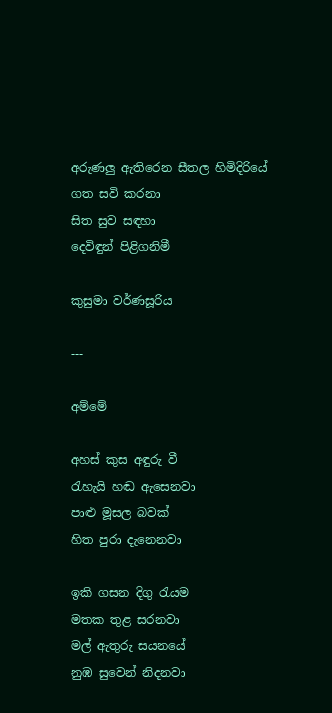අරුණලු ඇතිරෙන සීතල හිමිදිරියේ
ගත සවි කරනා
සිත සුව සඳහා
දෙවිඳුන් පිළිගනිමී

කුසුමා වර්ණසූරිය

---

අම්මේ

අහස් කුස අඳුරු වී
රැහැයි හඬ ඇසෙනවා
පාළු මූසල බවක්
හිත පුරා දැනෙනවා

ඉකි ගසන දිගු රැයම
මතක තුළ සරනවා
මල් ඇතුරු සයනයේ
නුඹ සුවෙන් නිදනවා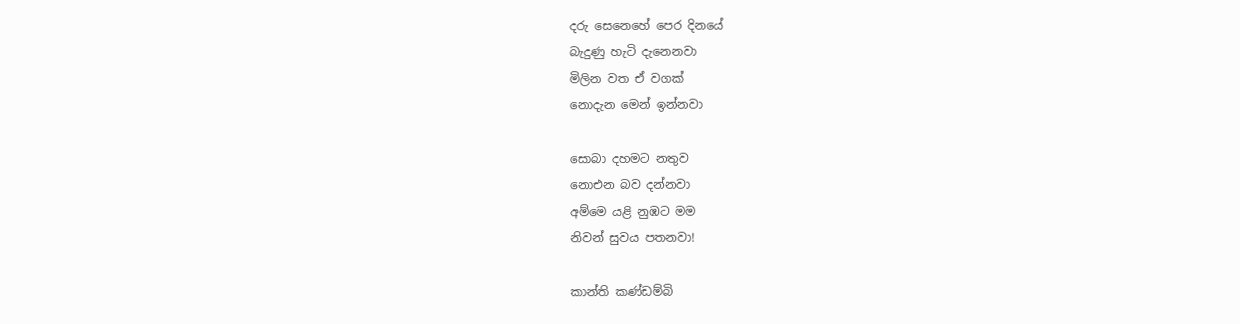දරු සෙනෙහේ පෙර දිනයේ
බැදුණු හැටි දැනෙනවා
මිලින වත ඒ වගක්
නොදැන මෙන් ඉන්නවා

සොබා දහමට නතුව
නොඑන බව දන්නවා
අම්මෙ යළි නුඹට මම
නිවන් සුවය පතනවා!

කාන්ති කණ්ඩම්බි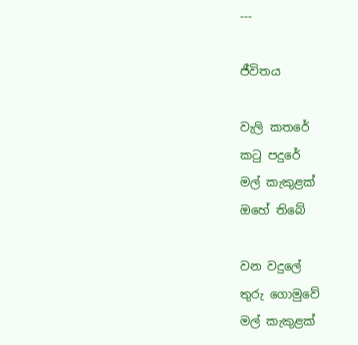---

ජීවිතය

වැලි කතරේ
කටු පදුරේ
මල් කැකුළක්
ඔහේ තිබේ

වන වදුලේ
තුරු ගොමුවේ
මල් කැකුළක්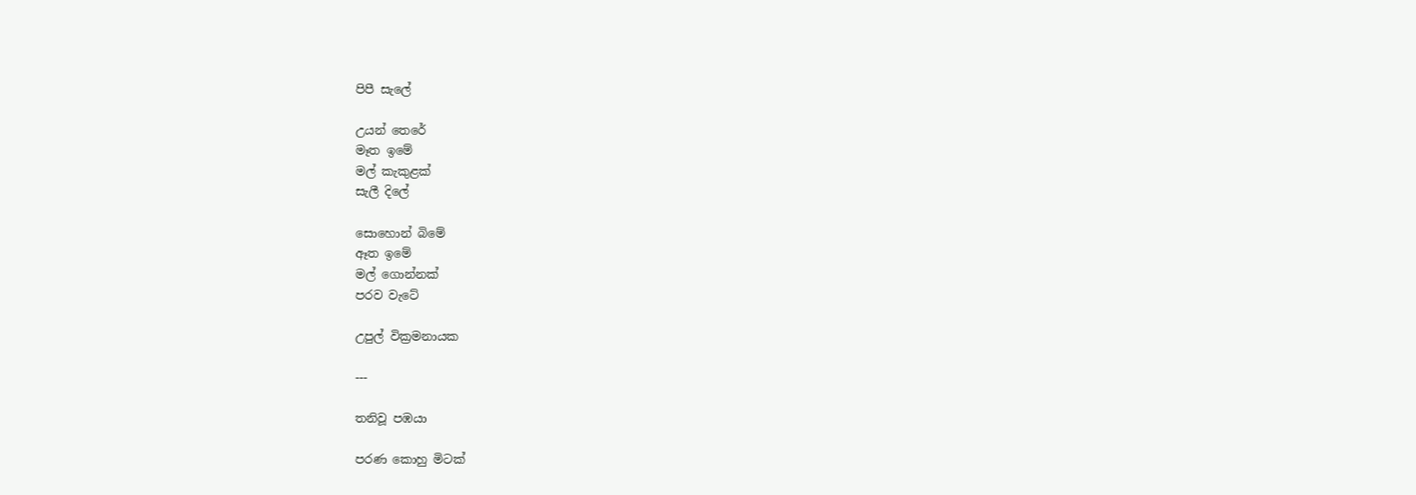පිපී සැලේ

උයන් තෙරේ
මෑත ඉමේ
මල් කැකුළක්
සැලී දිලේ

සොහොන් බිමේ
ඈත ඉමේ
මල් ගොන්නක්
පරව වැටේ

උපුල් වික්‍රමනායක

---

තනිවූ පඹයා

පරණ කොහු මිටක්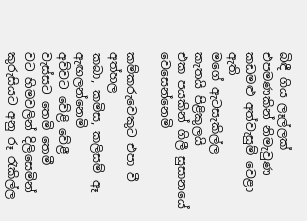බිඳී ගිය ලෑල්ලක්
එපමණකින් නිමැවුණ
කඩමළු අත්වැසුම් වෙළා ඇති
මගේ ඇටසැකිල්ල
කැතයි පිළිකුලයි
එක පයකින් ගිලී සුසානයේ වෙසෙන්නෙමි

කම්කරුවෙකුට එපා වී අත්හල
කබා, කමිස, කලිසම් ඈ ඇඟලන්නෙමි
අව්වට වේළි වේළී
වැස්සට තෙමි තෙමී
වට හිමවලින් දිලිසෙමින්
කුරුසියට අනු රූ රැකිල්ල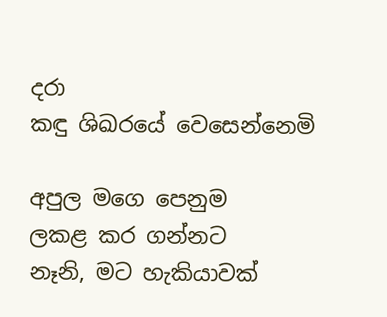දරා
කඳු ශිඛරයේ වෙසෙන්නෙමි

අපුල මගෙ පෙනුම
ලකළ කර ගන්නට
නෑනි, මට හැකියාවක්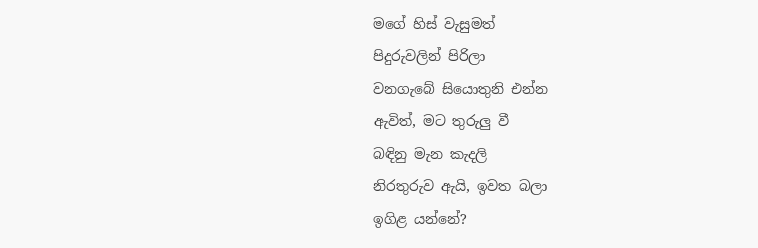මගේ හිස් වැසුමත්
පිදුරුවලින් පිරිලා
වනගැබේ සියොතුනි එන්න
ඇවිත්, මට තුරුලු වී
බඳිනු මැන කැදලි
නිරතුරුව ඇයි, ඉවත බලා
ඉගිළ යන්නේ?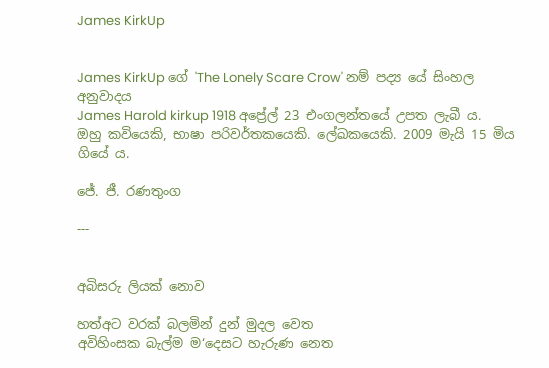James KirkUp


James KirkUp ගේ 'The Lonely Scare Crow' නම් පද්‍ය යේ සිංහල අනුවාදය
James Harold kirkup 1918 අප්‍රේල් 23 එංගලන්තයේ උපත ලැබී ය. ඔහු කවියෙකි, භාෂා පරිවර්තකයෙකි. ලේඛකයෙකි. 2009 මැයි 15 මිය ගියේ ය.

ජේ. ජී. රණතුංග

---


අබිසරු ලියක් නොව

හත්අට වරක් බලමින් දුන් මුදල වෙත
අවිහිංසක බැල්ම ම‘දෙසට හැරුණ නෙත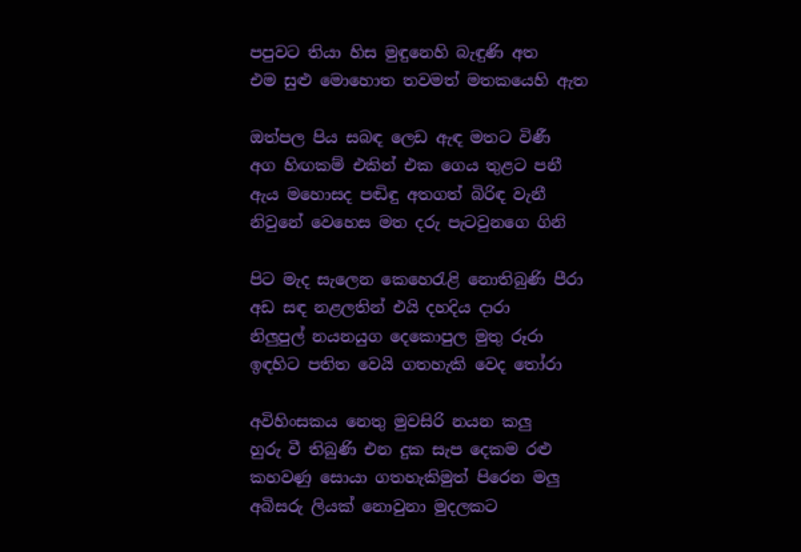පපුවට තියා හිස මුඳුනෙහි බැඳුණි අත
එම සුළු මොහොත තවමත් මතකයෙහි ඇත

ඔත්පල පිය සබඳ ලෙඩ ඇඳ මතට විණී
අග හිඟකම් එකින් එක ගෙය තුළට පනී
ඇය මහොසද පඬිඳු අතගත් බිරිඳ වැනී
නිවුනේ වෙහෙස මත දරු පැටවුනගෙ ගිනි

පිට මැද සැලෙන කෙහෙරැළි නොතිබුණි පීරා
අඩ සඳ නළලතින් එයි දහදිය දාරා
නිලුපුල් නයනයුග දෙකොපුල මුතු රූරා
ඉඳහිට පතිත වෙයි ගතහැකි වෙද තෝරා

අවිහිංසකය නෙතු මුවසිරි නයන කලු
හුරු වී තිබුණි එන දුක සැප දෙකම රළු
කහවණු සොයා ගතහැකිමුත් පිරෙන මලු
අබිසරු ලියක් නොවුනා මුදලකට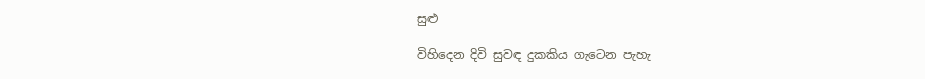සුළු

විහිදෙන දිවි සුවඳ දුකකිය ගැටෙන පැහැ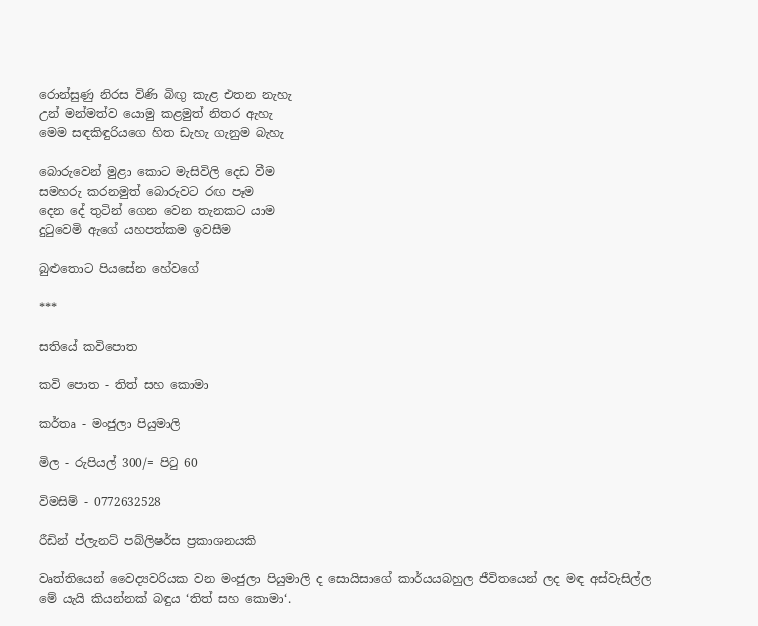රොන්සුණු නිරස විණි බිඟු කැළ එතන නැහැ
උන් මන්මත්ව යොමු කළමුත් නිතර ඇහැ
මෙම සඳකිඳුරියගෙ හිත ඩැහැ ගැනුම බැහැ

බොරුවෙන් මුළා කොට මැසිවිලි දෙඩ වීම
සමහරු කරනමුත් බොරුවට රඟ පෑම
දෙන දේ තුටින් ගෙන වෙන තැනකට යාම
දුටුවෙමි ඇගේ යහපත්කම ඉවසීම

බුළුතොට පියසේන හේවගේ

***

සතියේ කවිපොත

කවි පොත - තිත් සහ කොමා

කර්තෘ - මංජුලා පියුමාලි

මිල - රුපියල් 300/= පිටු 60

විමසිම් - 0772632528

රීඩින් ප්ලැනට් පබ්ලිෂර්ස ප්‍රකාශනයකි

වෘත්තියෙන් වෛද්‍යවරියක වන මංජුලා පියුමාලි ද සොයිසාගේ කාර්යයබහුල ජීවිතයෙන් ලද මඳ අස්වැසිල්ල මේ යැයි කියන්නක් බඳුය ‘තිත් සහ කොමා‘.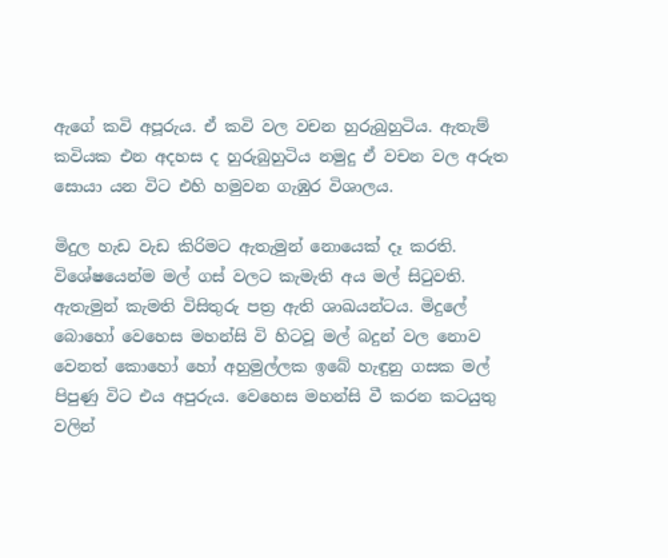ඇගේ කවි අපූරුය. ඒ කවි වල වචන හුරුබුහුටිය. ඇතැම් කවියක එන අදහස ද හුරුබුහුටිය නමුදු ඒ වචන වල අරුත සොයා යන විට එහි හමුවන ගැඹුර විශාලය.

මිදුල හැඩ වැඩ කිරිමට ඇතැමුන් නොයෙක් දෑ කරති. විශේෂයෙන්ම මල් ගස් වලට කැමැති අය මල් සිටුවති. ඇතැමුන් කැමති විසිතුරු පත්‍ර ඇති ශාඛයන්ටය. මිදුලේ බොහෝ වෙහෙස මහන්සි වි හිටවූ මල් බදුන් වල නොව වෙනත් කොහෝ හෝ අහුමුල්ලක ඉබේ හැඳුනු ගසක මල් පිපුණු විට එය අපුරුය. වෙහෙස මහන්සි වී කරන කටයුතු වලින්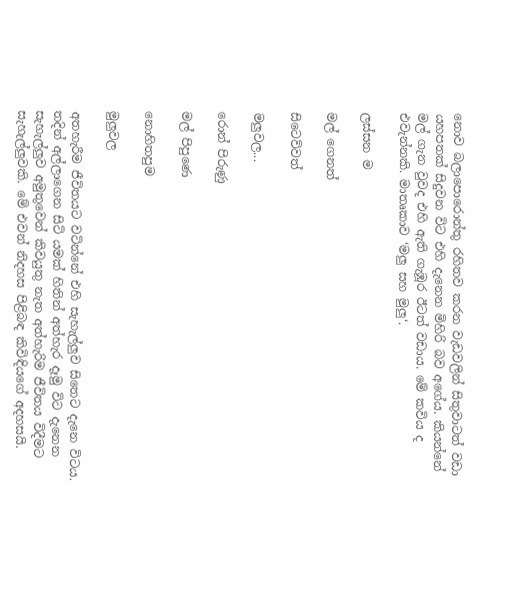නොව බලාපොරොන්තු රහිතව කරන වැඩවලින් සිතුවාටත් වඩා යහපතක් සිදුවන විට එහි දැනෙන මිහිරි බව අගේය. කියන්නේ මල් ගැන වුවද එහි ඇති ගැඹූර ඊටත් වඩාය. මේ කවිය ද එවැන්නකි. මාතෘකාව ‘මලු සහ මුලු‘.

ලස්සන ම

මල් ගෙනත්

සිටෙව්වත්

මලුවල...

රොන් පිරුණු

මල් පිපුණෙ

නොහිතපුම

මුලුවල

අතහැරීම ජීවිතයට වටින්නේ එහි සැහැල්ලුව සිතෙට දැනෙ විටය. තදින් අල්ලාගෙන සිටි යමක් හිතින් අත්හැර දෑමු විට දැනෙන සැහැල්ලුව අමුතුවෙන් කිවයුතු නැත අත්හැරිම ජීවිතය විදීමට සැහැල්ලුවකි. මේ එවන් නිදහස පිළිබඳ කිවිඳියගේ අදහසයි.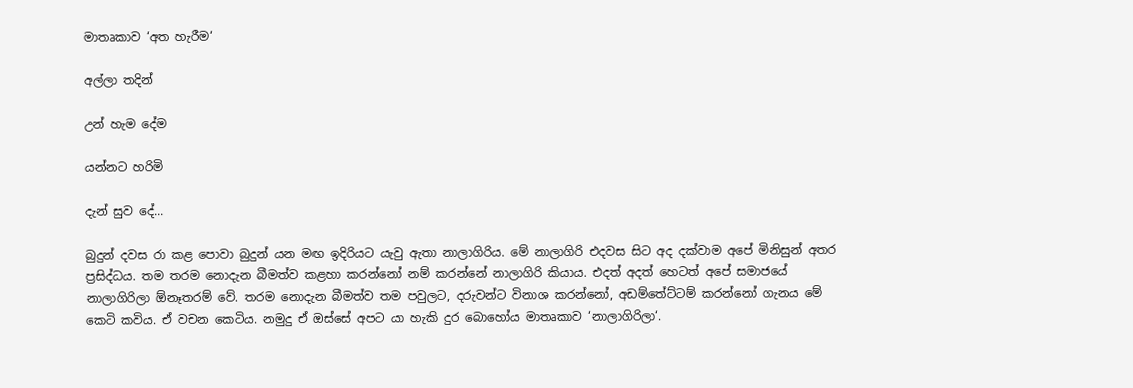මාතෘකාව ‘අත හැරීම‘

අල්ලා තදින්

උන් හැම දේම

යන්නට හරිමි

දැන් සුව දේ...

බුදුන් දවස රා කළ පොවා බුදුන් යන මඟ ඉදිරියට යැවු ඇතා නාලාගිරිය. මේ නාලාගිරි එදවස සිට අද දක්වාම අපේ මිනිසුන් අතර ප්‍රසිද්ධය. තම තරම නොදැන බීමත්ව කළහා කරන්නෝ නම් කරන්නේ නාලාගිරි කියාය. එදත් අදත් හෙටත් අපේ සමාජයේ නාලාගිරිලා ඕනෑතරම් වේ. තරම නොදැන බීමත්ව තම පවුලට, දරුවන්ට විනාශ කරන්නෝ, අඩම්තේට්ටම් කරන්නෝ ගැනය මේ කෙටි කවිය. ඒ වචන කෙටිය. නමුදු ඒ ඔස්සේ අපට යා හැකි දුර බොහෝය මාතෘකාව ‘නාලාගිරිලා‘.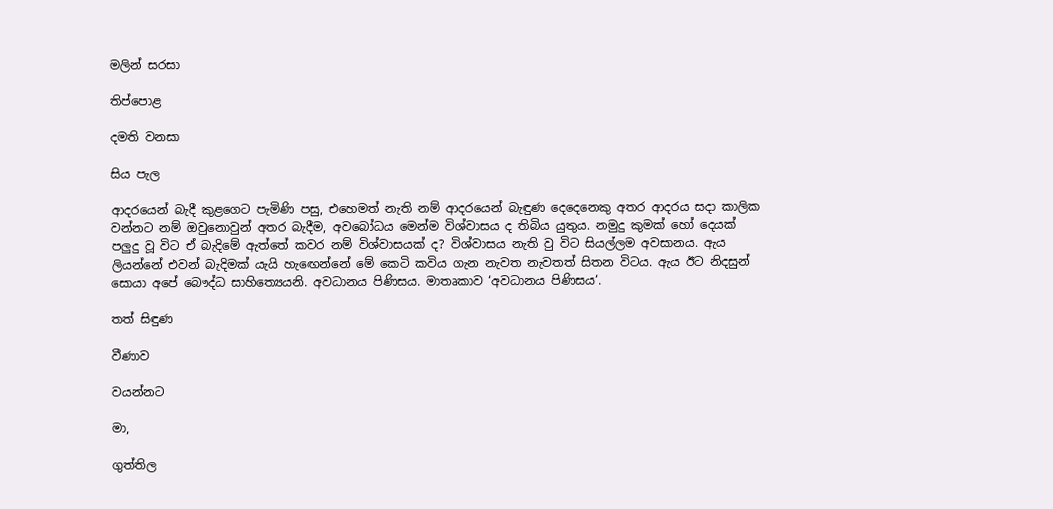මලින් සරසා

තිප්පොළ

දමති වනසා

සිය පැල

ආදරයෙන් බැදී කුළගෙට පැමිණි පසු, එහෙමත් නැති නම් ආදරයෙන් බැඳුණ දෙදෙනෙකු අතර ආදරය සදා කාලික වන්නට නම් ඔවුනොවුන් අතර බැදීම, අවබෝධය මෙන්ම විශ්වාසය ද තිබිය යුතුය. නමුදු කුමක් හෝ දෙයක් පලුදු වූ විට ඒ බැදිමේ ඇත්තේ කවර නම් විශ්වාසයක් ද? විශ්වාසය නැති වු විට සියල්ලම අවසානය. ඇය ලියන්නේ එවන් බැදිමක් යැයි හැඟෙන්නේ මේ කෙටි කවිය ගැන නැවත නැවතත් සිතන විටය. ඇය ඊට නිදසුන් සොයා අපේ බෞද්ධ සාහිත්‍යෙයනි. අවධානය පිණිසය. මාතෘකාව ‘අවධානය පිණිසය‘.

තත් සිඳුණ

වීණාව

වයන්නට

මා,

ගුත්තිල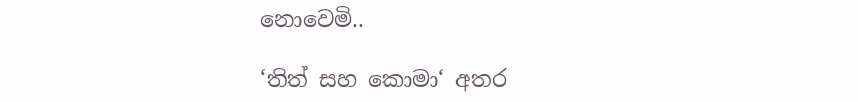නොවෙමි..

‘තිත් සහ කොමා‘ අතර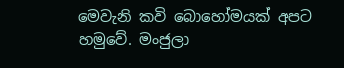මෙවැනි කවි බොහෝමයක් අපට හමුවේ. මංජුලා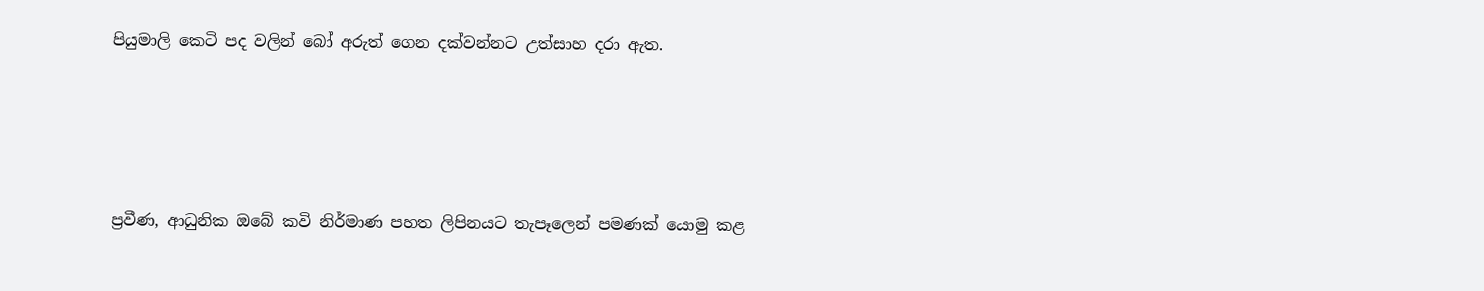පියුමාලි කෙටි පද වලින් බෝ අරුත් ගෙන දක්වන්නට උත්සාහ දරා ඇත.





ප්‍රවීණ, ආධුනික ඔබේ කවි නිර්මාණ පහත ලිපිනයට තැපෑලෙන් පමණක් යොමු කළ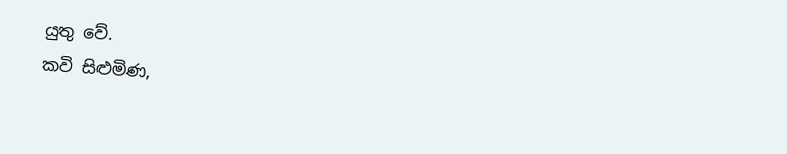යුතු වේ.
කවි සිළුමිණ,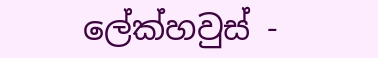ලේක්හවුස් -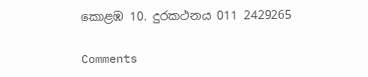කොළඹ 10. දුරකථනය 011 2429265

Comments